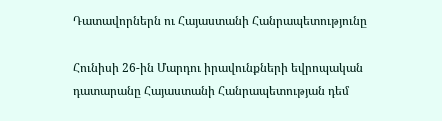Դատավորներն ու Հայաստանի Հանրապետությունը

Հունիսի 26-ին Մարդու իրավունքների եվրոպական դատարանը Հայաստանի Հանրապետության դեմ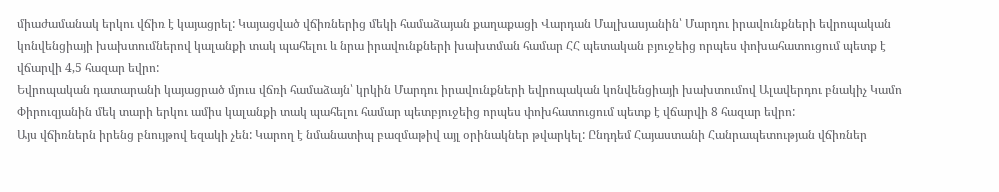միաժամանակ երկու վճիռ է կայացրել: Կայացված վճիռներից մեկի համաձայան քաղաքացի Վարդան Մալխասյանին՝ Մարդու իրավունքների եվրոպական կոնվենցիայի խախտումներով կալանքի տակ պահելու և նրա իրավունքների խախտման համար ՀՀ պետական բյուջեից որպես փոխահատուցում պետք է վճարվի 4,5 հազար եվրո:
Եվրոպական դատարանի կայացրած մյուս վճռի համաձայն՝ կրկին Մարդու իրավունքների եվրոպական կոնվենցիայի խախտումով Ալավերդու բնակիչ Կամո Փիրուզյանին մեկ տարի երկու ամիս կալանքի տակ պահելու համար պետբյուջեից որպես փոխհատուցում պետք է վճարվի 8 հազար եվրո:
Այս վճիռներն իրենց բնույթով եզակի չեն: Կարող է նմանատիպ բազմաթիվ այլ օրինակներ թվարկել: Ընդդեմ Հայաստանի Հանրապետության վճիռներ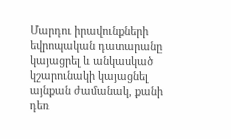Մարդու իրավունքների եվրոպական դատարանը կայացրել և անկասկած կշարունակի կայացնել այնքան ժամանակ, քանի դեռ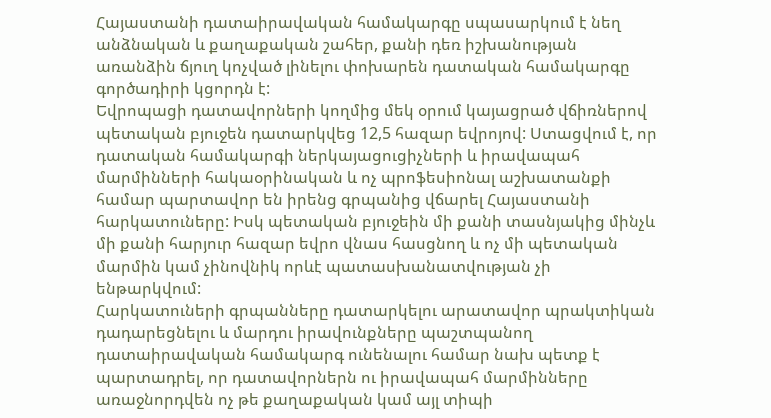Հայաստանի դատաիրավական համակարգը սպասարկում է նեղ անձնական և քաղաքական շահեր, քանի դեռ իշխանության առանձին ճյուղ կոչված լինելու փոխարեն դատական համակարգը գործադիրի կցորդն է:
Եվրոպացի դատավորների կողմից մեկ օրում կայացրած վճիռներով պետական բյուջեն դատարկվեց 12,5 հազար եվրոյով: Ստացվում է, որ դատական համակարգի ներկայացուցիչների և իրավապահ մարմինների հակաօրինական և ոչ պրոֆեսիոնալ աշխատանքի համար պարտավոր են իրենց գրպանից վճարել Հայաստանի հարկատուները: Իսկ պետական բյուջեին մի քանի տասնյակից մինչև մի քանի հարյուր հազար եվրո վնաս հասցնող և ոչ մի պետական մարմին կամ չինովնիկ որևէ պատասխանատվության չի ենթարկվում:
Հարկատուների գրպանները դատարկելու արատավոր պրակտիկան դադարեցնելու և մարդու իրավունքները պաշտպանող դատաիրավական համակարգ ունենալու համար նախ պետք է պարտադրել, որ դատավորներն ու իրավապահ մարմինները առաջնորդվեն ոչ թե քաղաքական կամ այլ տիպի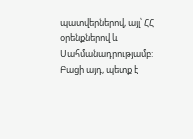պատվերներով, այլ՝ ՀՀ օրենքներով և Սահմանադրությամբ: Բացի այդ, պետք է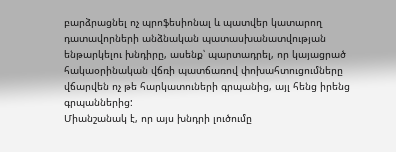բարձրացնել ոչ պրոֆեսիոնալ և պատվեր կատարող դատավորների անձնական պատասխանատվության ենթարկելու խնդիրը, ասենք՝ պարտադրել, որ կայացրած հակաօրինական վճռի պատճառով փոխահտուցումները վճարվեն ոչ թե հարկատուների գրպանից, այլ հենց իրենց գրպաններից:
Միանշանակ է, որ այս խնդրի լուծումը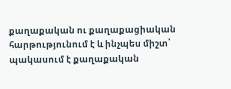քաղաքական ու քաղաքացիական հարթությունում է և ինչպես միշտ՝ պակասում է քաղաքական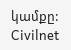կամքը:
Civilnet